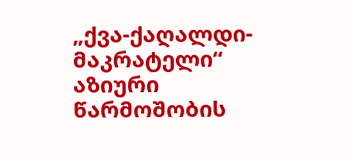„ქვა-ქაღალდი-მაკრატელი“
აზიური წარმოშობის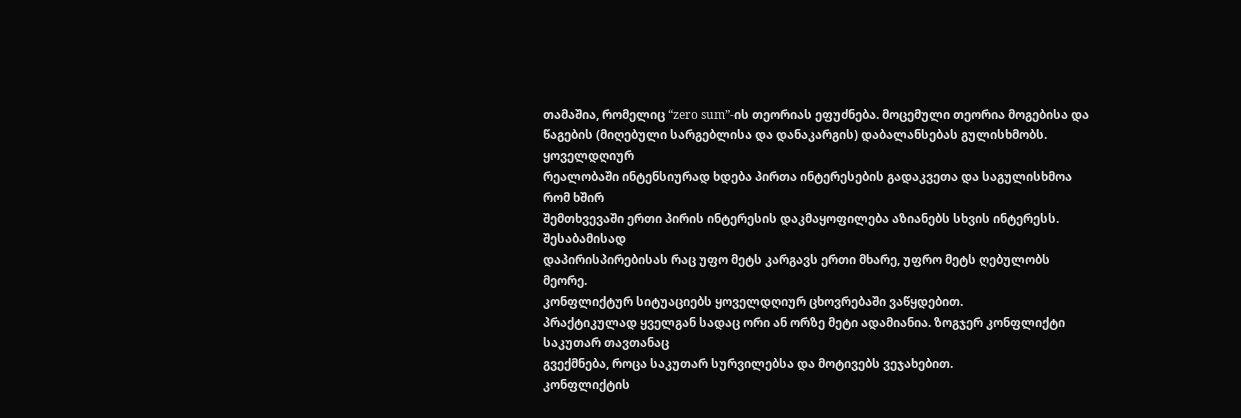თამაშია, რომელიც “zero sum”-ის თეორიას ეფუძნება. მოცემული თეორია მოგებისა და
წაგების (მიღებული სარგებლისა და დანაკარგის) დაბალანსებას გულისხმობს. ყოველდღიურ
რეალობაში ინტენსიურად ხდება პირთა ინტერესების გადაკვეთა და საგულისხმოა რომ ხშირ
შემთხვევაში ერთი პირის ინტერესის დაკმაყოფილება აზიანებს სხვის ინტერესს. შესაბამისად
დაპირისპირებისას რაც უფო მეტს კარგავს ერთი მხარე, უფრო მეტს ღებულობს მეორე.
კონფლიქტურ სიტუაციებს ყოველდღიურ ცხოვრებაში ვაწყდებით.
პრაქტიკულად ყველგან სადაც ორი ან ორზე მეტი ადამიანია. ზოგჯერ კონფლიქტი საკუთარ თავთანაც
გვექმნება, როცა საკუთარ სურვილებსა და მოტივებს ვეჯახებით.
კონფლიქტის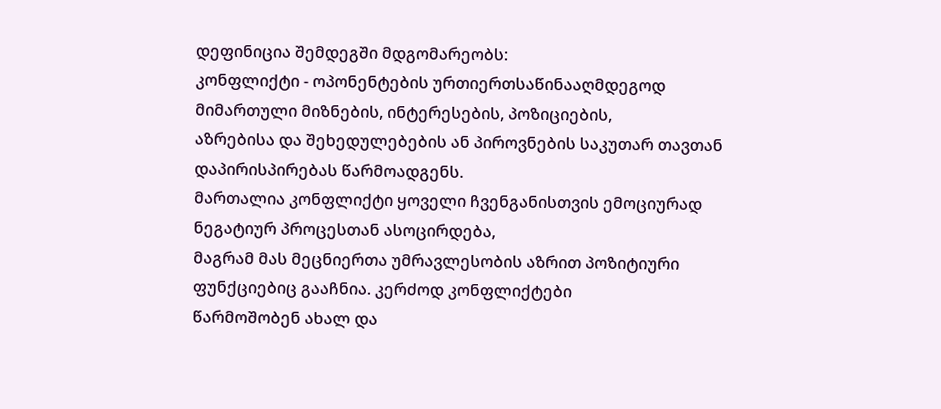დეფინიცია შემდეგში მდგომარეობს:
კონფლიქტი - ოპონენტების ურთიერთსაწინააღმდეგოდ მიმართული მიზნების, ინტერესების, პოზიციების,
აზრებისა და შეხედულებების ან პიროვნების საკუთარ თავთან დაპირისპირებას წარმოადგენს.
მართალია კონფლიქტი ყოველი ჩვენგანისთვის ემოციურად ნეგატიურ პროცესთან ასოცირდება,
მაგრამ მას მეცნიერთა უმრავლესობის აზრით პოზიტიური ფუნქციებიც გააჩნია. კერძოდ კონფლიქტები
წარმოშობენ ახალ და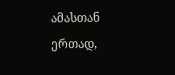ამასთან ერთად,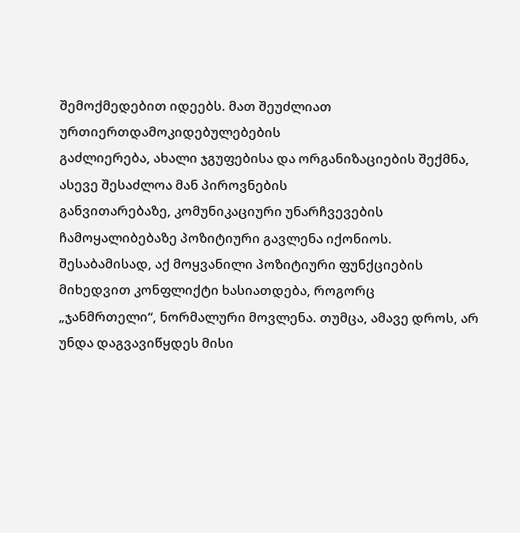შემოქმედებით იდეებს. მათ შეუძლიათ ურთიერთდამოკიდებულებების
გაძლიერება, ახალი ჯგუფებისა და ორგანიზაციების შექმნა, ასევე შესაძლოა მან პიროვნების
განვითარებაზე, კომუნიკაციური უნარჩვევების ჩამოყალიბებაზე პოზიტიური გავლენა იქონიოს.
შესაბამისად, აქ მოყვანილი პოზიტიური ფუნქციების მიხედვით კონფლიქტი ხასიათდება, როგორც
„ჯანმრთელი“, ნორმალური მოვლენა. თუმცა, ამავე დროს, არ უნდა დაგვავიწყდეს მისი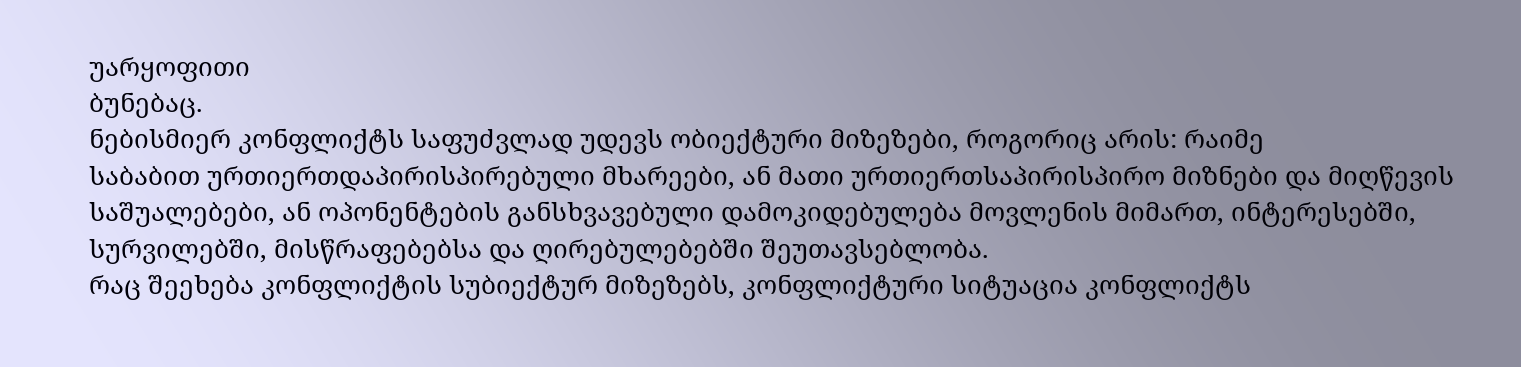უარყოფითი
ბუნებაც.
ნებისმიერ კონფლიქტს საფუძვლად უდევს ობიექტური მიზეზები, როგორიც არის: რაიმე
საბაბით ურთიერთდაპირისპირებული მხარეები, ან მათი ურთიერთსაპირისპირო მიზნები და მიღწევის
საშუალებები, ან ოპონენტების განსხვავებული დამოკიდებულება მოვლენის მიმართ, ინტერესებში,
სურვილებში, მისწრაფებებსა და ღირებულებებში შეუთავსებლობა.
რაც შეეხება კონფლიქტის სუბიექტურ მიზეზებს, კონფლიქტური სიტუაცია კონფლიქტს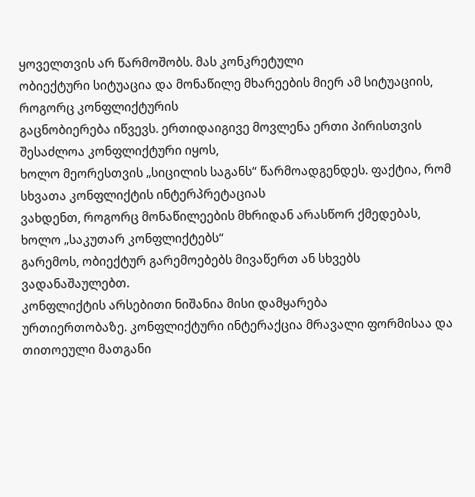ყოველთვის არ წარმოშობს. მას კონკრეტული
ობიექტური სიტუაცია და მონაწილე მხარეების მიერ ამ სიტუაციის, როგორც კონფლიქტურის
გაცნობიერება იწვევს. ერთიდაიგივე მოვლენა ერთი პირისთვის შესაძლოა კონფლიქტური იყოს,
ხოლო მეორესთვის „სიცილის საგანს“ წარმოადგენდეს. ფაქტია, რომ სხვათა კონფლიქტის ინტერპრეტაციას
ვახდენთ, როგორც მონაწილეების მხრიდან არასწორ ქმედებას, ხოლო „საკუთარ კონფლიქტებს“
გარემოს, ობიექტურ გარემოებებს მივაწერთ ან სხვებს ვადანაშაულებთ.
კონფლიქტის არსებითი ნიშანია მისი დამყარება
ურთიერთობაზე. კონფლიქტური ინტერაქცია მრავალი ფორმისაა და თითოეული მათგანი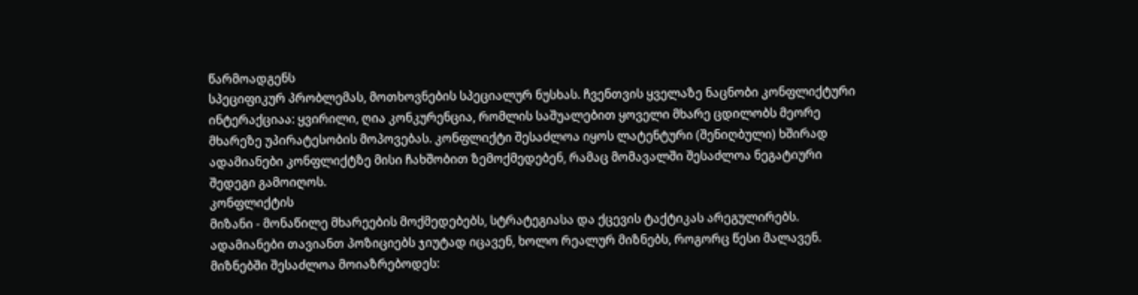წარმოადგენს
სპეციფიკურ პრობლემას, მოთხოვნების სპეციალურ ნუსხას. ჩვენთვის ყველაზე ნაცნობი კონფლიქტური
ინტერაქციაა: ყვირილი, ღია კონკურენცია, რომლის საშუალებით ყოველი მხარე ცდილობს მეორე
მხარეზე უპირატესობის მოპოვებას. კონფლიქტი შესაძლოა იყოს ლატენტური (შენიღბული) ხშირად
ადამიანები კონფლიქტზე მისი ჩახშობით ზემოქმედებენ, რამაც მომავალში შესაძლოა ნეგატიური
შედეგი გამოიღოს.
კონფლიქტის
მიზანი - მონაწილე მხარეების მოქმედებებს, სტრატეგიასა და ქცევის ტაქტიკას არეგულირებს.
ადამიანები თავიანთ პოზიციებს ჯიუტად იცავენ, ხოლო რეალურ მიზნებს, როგორც წესი მალავენ.
მიზნებში შესაძლოა მოიაზრებოდეს: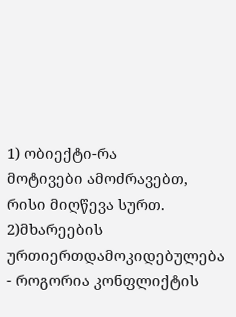1) ობიექტი-რა
მოტივები ამოძრავებთ, რისი მიღწევა სურთ.
2)მხარეების ურთიერთდამოკიდებულება
- როგორია კონფლიქტის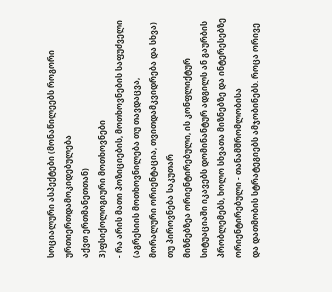სოციალური ასპექტები (მონაწილეებს როგორი ურთიერთდამოკიდებულება
აქვთ ერთმანეთთან)
3)ფსიქოლოგიური მოთხოვნები
- რა არის მათი პოზიციების, მოთხოვნების საფუძველი (აგრესიის მოთხოვნილება თუ თავდაცვა,
მორალური ორიენტაცია, თვითდამკვიდრება და სხვა)
თუ პიროვნება საკუთარ
მიზნებზეა ორიენტირებული, ის კონფლიქტურ სიტუაციაში იკავებს დომინანტურ ადგილს ან გაურბის
პრობლემებს, ხოლო სხვათა მიზნებზე და ინტერესებზე ორიენტირებული - თანამშრომლობისა
და დათმობის სტრატეგიებს ამჯობინებს. როცა ორივე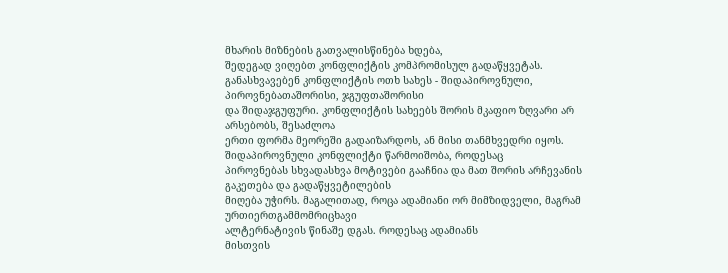მხარის მიზნების გათვალისწინება ხდება,
შედეგად ვიღებთ კონფლიქტის კომპრომისულ გადაწყვეტას.
განასხვავებენ კონფლიქტის ოთხ სახეს - შიდაპიროვნული, პიროვნებათაშორისი, ჯგუფთაშორისი
და შიდაჯგუფური. კონფლიქტის სახეებს შორის მკაფიო ზღვარი არ არსებობს, შესაძლოა
ერთი ფორმა მეორეში გადაიზარდოს, ან მისი თანმხვედრი იყოს.
შიდაპიროვნული კონფლიქტი წარმოიშობა, როდესაც
პიროვნებას სხვადასხვა მოტივები გააჩნია და მათ შორის არჩევანის გაკეთება და გადაწყვეტილების
მიღება უჭირს. მაგალითად, როცა ადამიანი ორ მიმზიდველი, მაგრამ ურთიერთგამმომრიცხავი
ალტერნატივის წინაშე დგას. როდესაც ადამიანს
მისთვის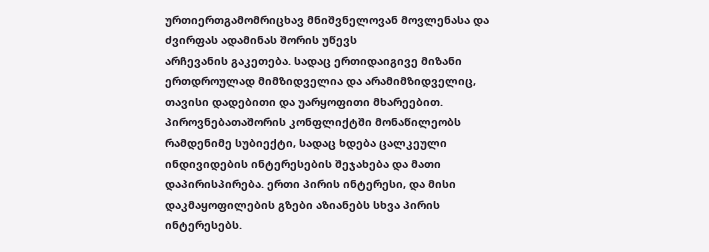ურთიერთგამომრიცხავ მნიშვნელოვან მოვლენასა და ძვირფას ადამინას შორის უწევს
არჩევანის გაკეთება. სადაც ერთიდაიგივე მიზანი ერთდროულად მიმზიდველია და არამიმზიდველიც,
თავისი დადებითი და უარყოფითი მხარეებით.
პიროვნებათაშორის კონფლიქტში მონაწილეობს
რამდენიმე სუბიექტი, სადაც ხდება ცალკეული ინდივიდების ინტერესების შეჯახება და მათი
დაპირისპირება. ერთი პირის ინტერესი, და მისი დაკმაყოფილების გზები აზიანებს სხვა პირის
ინტერესებს.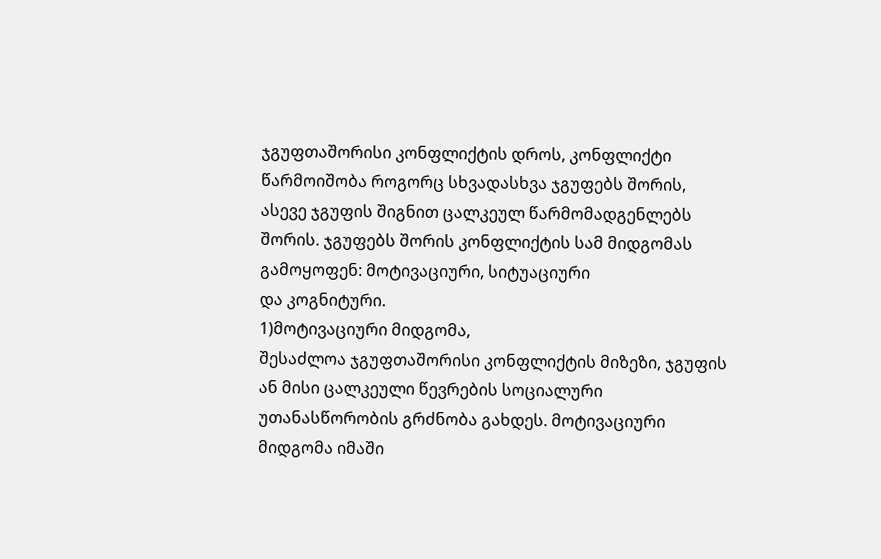ჯგუფთაშორისი კონფლიქტის დროს, კონფლიქტი
წარმოიშობა როგორც სხვადასხვა ჯგუფებს შორის, ასევე ჯგუფის შიგნით ცალკეულ წარმომადგენლებს
შორის. ჯგუფებს შორის კონფლიქტის სამ მიდგომას გამოყოფენ: მოტივაციური, სიტუაციური
და კოგნიტური.
1)მოტივაციური მიდგომა,
შესაძლოა ჯგუფთაშორისი კონფლიქტის მიზეზი, ჯგუფის ან მისი ცალკეული წევრების სოციალური
უთანასწორობის გრძნობა გახდეს. მოტივაციური მიდგომა იმაში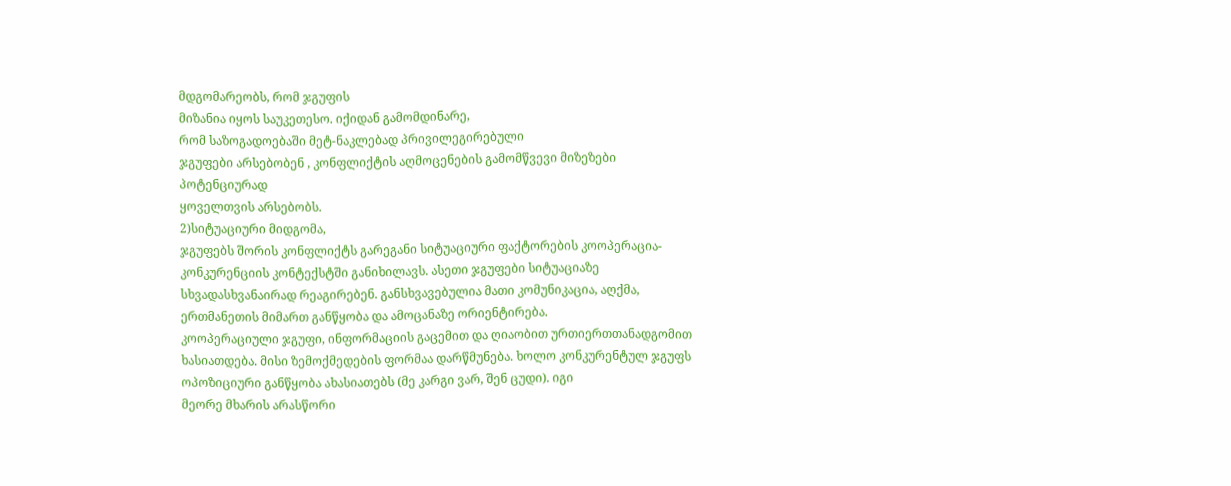მდგომარეობს, რომ ჯგუფის
მიზანია იყოს საუკეთესო. იქიდან გამომდინარე,
რომ საზოგადოებაში მეტ-ნაკლებად პრივილეგირებული
ჯგუფები არსებობენ , კონფლიქტის აღმოცენების გამომწვევი მიზეზები პოტენციურად
ყოველთვის არსებობს.
2)სიტუაციური მიდგომა,
ჯგუფებს შორის კონფლიქტს გარეგანი სიტუაციური ფაქტორების კოოპერაცია-კონკურენციის კონტექსტში განიხილავს. ასეთი ჯგუფები სიტუაციაზე სხვადასხვანაირად რეაგირებენ. განსხვავებულია მათი კომუნიკაცია, აღქმა, ერთმანეთის მიმართ განწყობა და ამოცანაზე ორიენტირება.
კოოპერაციული ჯგუფი, ინფორმაციის გაცემით და ღიაობით ურთიერთთანადგომით ხასიათდება. მისი ზემოქმედების ფორმაა დარწმუნება. ხოლო კონკურენტულ ჯგუფს ოპოზიციური განწყობა ახასიათებს (მე კარგი ვარ, შენ ცუდი). იგი
მეორე მხარის არასწორი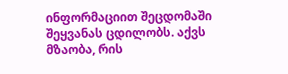ინფორმაციით შეცდომაში შეყვანას ცდილობს. აქვს მზაობა, რის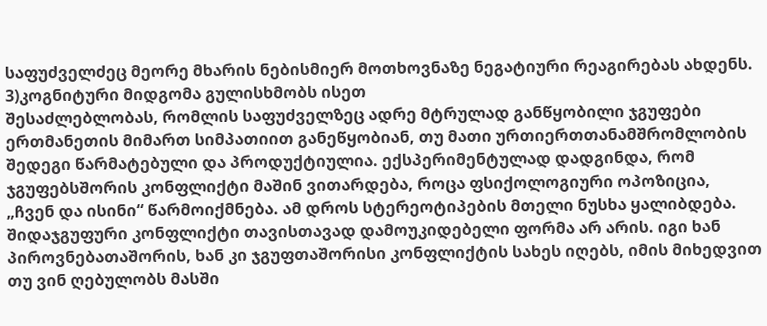საფუძველძეც მეორე მხარის ნებისმიერ მოთხოვნაზე ნეგატიური რეაგირებას ახდენს.
3)კოგნიტური მიდგომა გულისხმობს ისეთ
შესაძლებლობას, რომლის საფუძველზეც ადრე მტრულად განწყობილი ჯგუფები ერთმანეთის მიმართ სიმპათიით განეწყობიან, თუ მათი ურთიერთთანამშრომლობის შედეგი წარმატებული და პროდუქტიულია. ექსპერიმენტულად დადგინდა, რომ ჯგუფებსშორის კონფლიქტი მაშინ ვითარდება, როცა ფსიქოლოგიური ოპოზიცია, „ჩვენ და ისინი“ წარმოიქმნება. ამ დროს სტერეოტიპების მთელი ნუსხა ყალიბდება.
შიდაჯგუფური კონფლიქტი თავისთავად დამოუკიდებელი ფორმა არ არის. იგი ხან პიროვნებათაშორის, ხან კი ჯგუფთაშორისი კონფლიქტის სახეს იღებს, იმის მიხედვით თუ ვინ ღებულობს მასში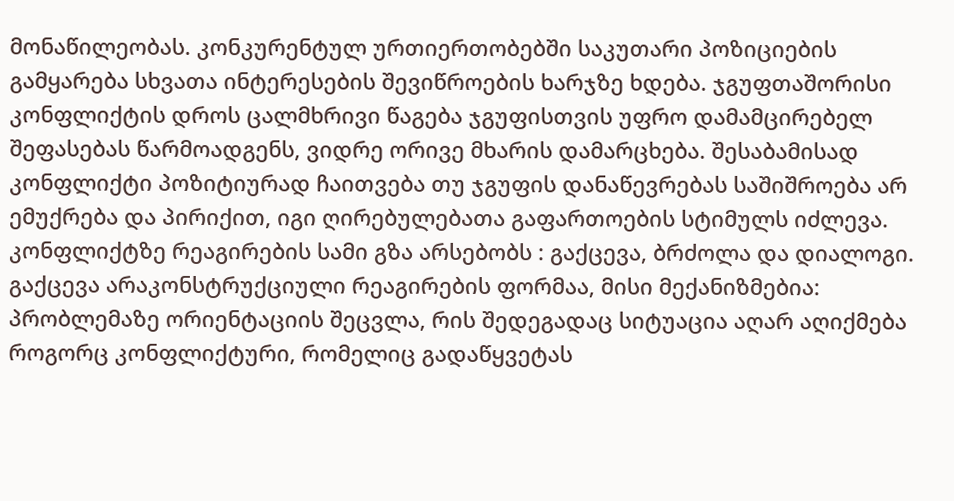მონაწილეობას. კონკურენტულ ურთიერთობებში საკუთარი პოზიციების გამყარება სხვათა ინტერესების შევიწროების ხარჯზე ხდება. ჯგუფთაშორისი კონფლიქტის დროს ცალმხრივი წაგება ჯგუფისთვის უფრო დამამცირებელ შეფასებას წარმოადგენს, ვიდრე ორივე მხარის დამარცხება. შესაბამისად
კონფლიქტი პოზიტიურად ჩაითვება თუ ჯგუფის დანაწევრებას საშიშროება არ ემუქრება და პირიქით, იგი ღირებულებათა გაფართოების სტიმულს იძლევა.
კონფლიქტზე რეაგირების სამი გზა არსებობს : გაქცევა, ბრძოლა და დიალოგი.
გაქცევა არაკონსტრუქციული რეაგირების ფორმაა, მისი მექანიზმებია: პრობლემაზე ორიენტაციის შეცვლა, რის შედეგადაც სიტუაცია აღარ აღიქმება როგორც კონფლიქტური, რომელიც გადაწყვეტას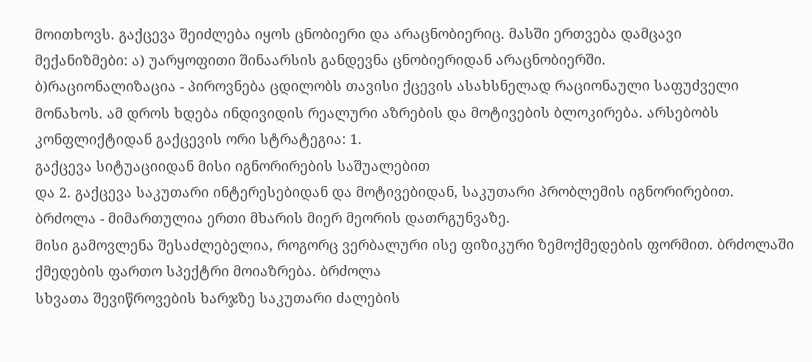მოითხოვს. გაქცევა შეიძლება იყოს ცნობიერი და არაცნობიერიც. მასში ერთვება დამცავი
მექანიზმები: ა) უარყოფითი შინაარსის განდევნა ცნობიერიდან არაცნობიერში.
ბ)რაციონალიზაცია - პიროვნება ცდილობს თავისი ქცევის ასახსნელად რაციონაული საფუძველი მონახოს. ამ დროს ხდება ინდივიდის რეალური აზრების და მოტივების ბლოკირება. არსებობს კონფლიქტიდან გაქცევის ორი სტრატეგია: 1.
გაქცევა სიტუაციიდან მისი იგნორირების საშუალებით
და 2. გაქცევა საკუთარი ინტერესებიდან და მოტივებიდან, საკუთარი პრობლემის იგნორირებით.
ბრძოლა - მიმართულია ერთი მხარის მიერ მეორის დათრგუნვაზე.
მისი გამოვლენა შესაძლებელია, როგორც ვერბალური ისე ფიზიკური ზემოქმედების ფორმით. ბრძოლაში ქმედების ფართო სპექტრი მოიაზრება. ბრძოლა
სხვათა შევიწროვების ხარჯზე საკუთარი ძალების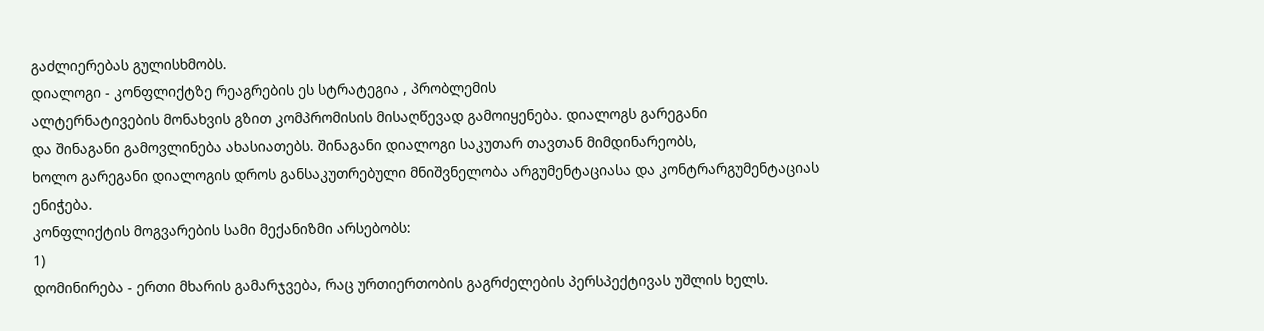გაძლიერებას გულისხმობს.
დიალოგი - კონფლიქტზე რეაგრების ეს სტრატეგია , პრობლემის
ალტერნატივების მონახვის გზით კომპრომისის მისაღწევად გამოიყენება. დიალოგს გარეგანი
და შინაგანი გამოვლინება ახასიათებს. შინაგანი დიალოგი საკუთარ თავთან მიმდინარეობს,
ხოლო გარეგანი დიალოგის დროს განსაკუთრებული მნიშვნელობა არგუმენტაციასა და კონტრარგუმენტაციას
ენიჭება.
კონფლიქტის მოგვარების სამი მექანიზმი არსებობს:
1)
დომინირება - ერთი მხარის გამარჯვება, რაც ურთიერთობის გაგრძელების პერსპექტივას უშლის ხელს.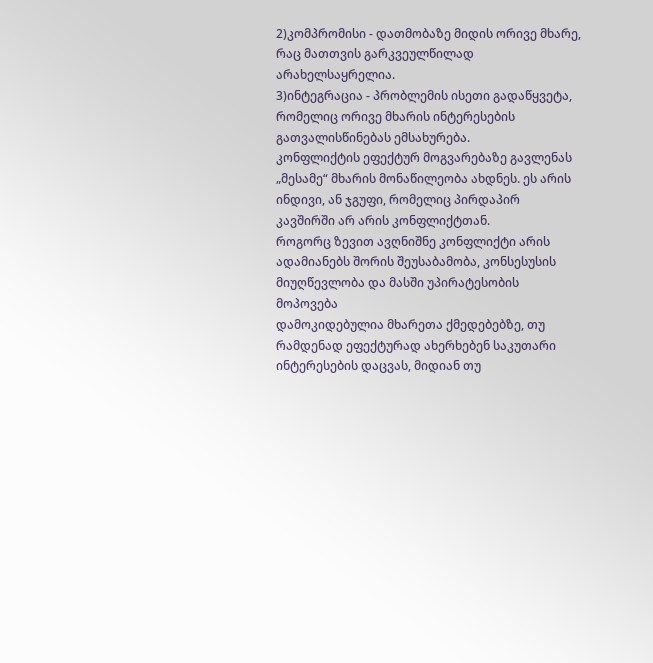2)კომპრომისი - დათმობაზე მიდის ორივე მხარე, რაც მათთვის გარკვეულწილად არახელსაყრელია.
3)ინტეგრაცია - პრობლემის ისეთი გადაწყვეტა, რომელიც ორივე მხარის ინტერესების გათვალისწინებას ემსახურება.
კონფლიქტის ეფექტურ მოგვარებაზე გავლენას „მესამე“ მხარის მონაწილეობა ახდნეს. ეს არის ინდივი, ან ჯგუფი, რომელიც პირდაპირ კავშირში არ არის კონფლიქტთან.
როგორც ზევით ავღნიშნე კონფლიქტი არის
ადამიანებს შორის შეუსაბამობა, კონსესუსის მიუღწევლობა და მასში უპირატესობის მოპოვება
დამოკიდებულია მხარეთა ქმედებებზე, თუ რამდენად ეფექტურად ახერხებენ საკუთარი ინტერესების დაცვას, მიდიან თუ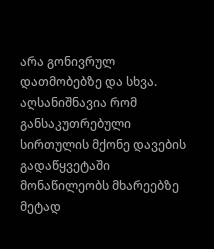არა გონივრულ
დათმობებზე და სხვა. აღსანიშნავია რომ განსაკუთრებული
სირთულის მქონე დავების გადაწყვეტაში მონაწილეობს მხარეებზე მეტად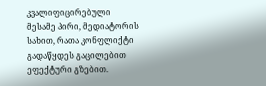კვალიფიცირებული
მესამე პირი, მედიატორის სახით, რათა კონფლიქტი
გადაწყდეს გაცილებით ეფექტური გზებით.